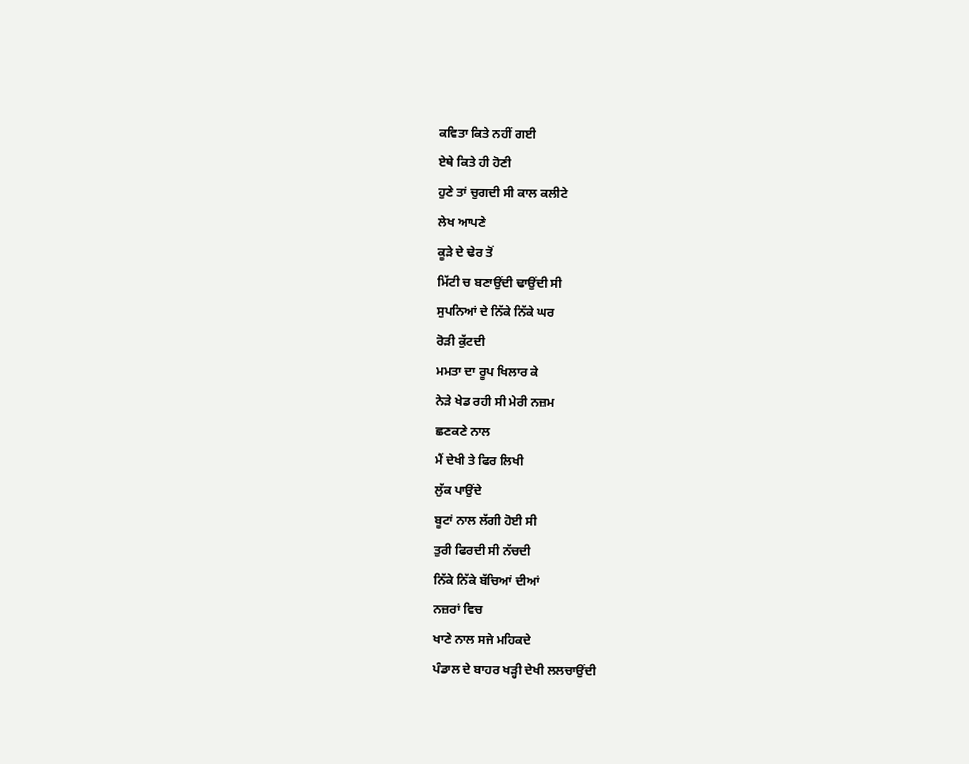ਕਵਿਤਾ ਕਿਤੇ ਨਹੀਂ ਗਈ
ਏਥੇ ਕਿਤੇ ਹੀ ਹੋਣੀ
ਹੁਣੇ ਤਾਂ ਚੁਗਦੀ ਸੀ ਕਾਲ ਕਲੀਟੇ
ਲੇਖ ਆਪਣੇ
ਕੂੜੇ ਦੇ ਢੇਰ ਤੋਂ
ਮਿੱਟੀ ਚ ਬਣਾਉਂਦੀ ਢਾਉਂਦੀ ਸੀ
ਸੁਪਨਿਆਂ ਦੇ ਨਿੱਕੇ ਨਿੱਕੇ ਘਰ
ਰੋੜੀ ਕੁੱਟਦੀ
ਮਮਤਾ ਦਾ ਰੂਪ ਖਿਲਾਰ ਕੇ
ਨੇੜੇ ਖੇਡ ਰਹੀ ਸੀ ਮੇਰੀ ਨਜ਼ਮ
ਛਣਕਣੇ ਨਾਲ
ਮੈਂ ਦੇਖੀ ਤੇ ਫਿਰ ਲਿਖੀ
ਲੁੱਕ ਪਾਉਂਦੇ
ਬੂਟਾਂ ਨਾਲ ਲੱਗੀ ਹੋਈ ਸੀ
ਤੁਰੀ ਫਿਰਦੀ ਸੀ ਨੱਚਦੀ
ਨਿੱਕੇ ਨਿੱਕੇ ਬੱਚਿਆਂ ਦੀਆਂ
ਨਜ਼ਰਾਂ ਵਿਚ
ਖਾਣੇ ਨਾਲ ਸਜੇ ਮਹਿਕਦੇ
ਪੰਡਾਲ ਦੇ ਬਾਹਰ ਖੜ੍ਹੀ ਦੇਖੀ ਲਲਚਾਉਂਦੀ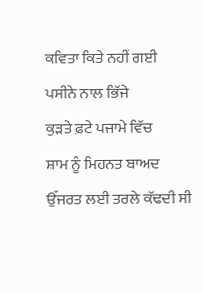ਕਵਿਤਾ ਕਿਤੇ ਨਹੀਂ ਗਈ
ਪਸੀਨੇ ਨਾਲ ਭਿੱਜੇ
ਕੁੜਤੇ ਫ਼ਟੇ ਪਜਾਮੇ ਵਿੱਚ
ਸ਼ਾਮ ਨੂੰ ਮਿਹਨਤ ਬਾਅਦ
ਉੱਜਰਤ ਲਈ ਤਰਲੇ ਕੱਢਦੀ ਸੀ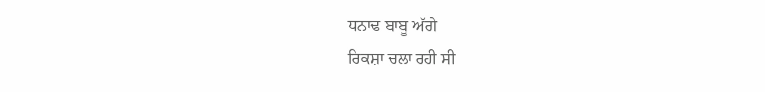ਧਨਾਢ ਬਾਬੂ ਅੱਗੇ
ਰਿਕਸ਼ਾ ਚਲਾ ਰਹੀ ਸੀ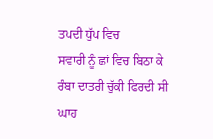ਤਪਦੀ ਧੁੱਪ ਵਿਚ
ਸਵਾਰੀ ਨੂੰ ਛਾਂ ਵਿਚ ਬਿਠਾ ਕੇ
ਰੰਬਾ ਦਾਤਰੀ ਚੁੱਕੀ ਫਿਰਦੀ ਸੀ
ਘਾਹ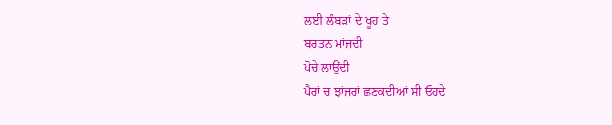ਲਈ ਲੰਬੜਾਂ ਦੇ ਖੂਹ ਤੇ
ਬਰਤਨ ਮਾਂਜਦੀ
ਪੋਚੇ ਲਾਉਂਦੀ
ਪੈਰਾਂ ਚ ਝਾਂਜਰਾਂ ਛਣਕਦੀਆਂ ਸੀ ਓਹਦੇ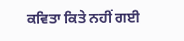ਕਵਿਤਾ ਕਿਤੇ ਨਹੀਂ ਗਈ